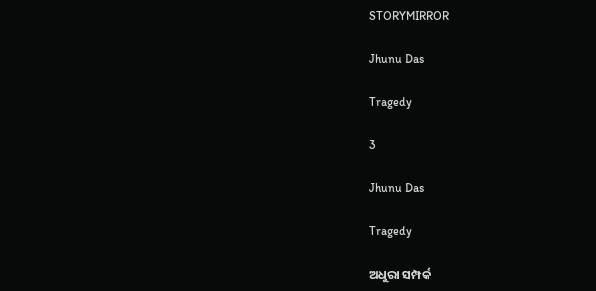STORYMIRROR

Jhunu Das

Tragedy

3

Jhunu Das

Tragedy

ଅଧୁରା ସମ୍ପର୍କ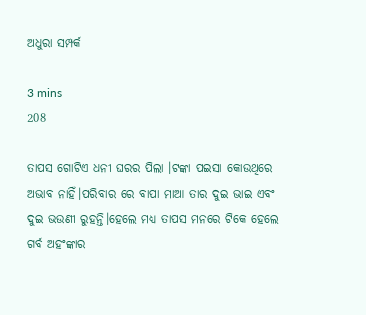ଅଧୁରା ସମ୍ପର୍କ

3 mins
208

ତାପସ ଗୋଟିଏ ଧନୀ ଘରର ପିଲା ।ଟଙ୍କା ପଇସା କୋଉଥିରେ ଅଭାବ ନାହିଁ।ପରିବାର ରେ ବାପା ମାଆ ତାର ଦୁଇ ଭାଇ ଏବଂ ଦୁଇ ଭଉଣୀ ରୁହନ୍ତି।ହେଲେ ମଧ୍ୟ ତାପସ ମନରେ ଟିକେ ହେଲେ ଗର୍ବ ଅହଂଙ୍କାର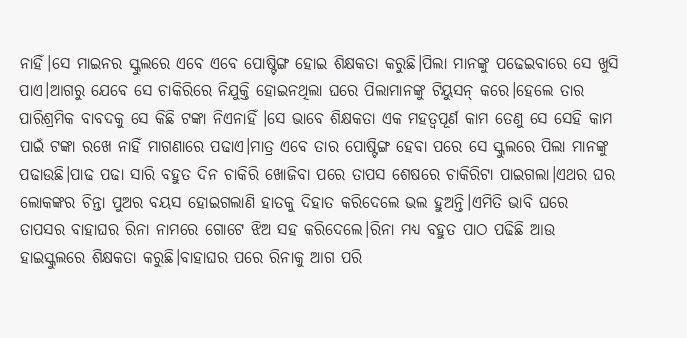ନାହିଁ।ସେ ମାଇନର ସ୍କୁଲରେ ଏବେ ଏବେ ପୋଷ୍ଟିଙ୍ଗ ହୋଇ ଶିକ୍ଷକତା କରୁଛି।ପିଲା ମାନଙ୍କୁ ପଢେଇବାରେ ସେ ଖୁସି ପାଏ।ଆଗରୁ ଯେବେ ସେ ଚାକିରିରେ ନିଯୁକ୍ତି ହୋଇନଥିଲା ଘରେ ପିଲାମାନଙ୍କୁ ଟିୟୁସନ୍ କରେ।ହେଲେ ତାର ପାରିଶ୍ରମିକ ବାବଦକୁ ସେ କିଛି ଟଙ୍କା ନିଏନାହିଁ ।ସେ ଭାବେ ଶିକ୍ଷକତା ଏକ ମହତ୍ବପୂର୍ଣ କାମ ତେଣୁ ସେ ସେହି କାମ ପାଇଁ ଟଙ୍କା ରଖେ ନାହିଁ ମାଗଣାରେ ପଢାଏ।ମାତ୍ର ଏବେ ତାର ପୋଷ୍ଟିଙ୍ଗ ହେବା ପରେ ସେ ସ୍କୁଲରେ ପିଲା ମାନଙ୍କୁ ପଢାଉଛି।ପାଢ ପଢା ସାରି ବହୁତ ଦିନ ଚାକିରି ଖୋଜିବା ପରେ ତାପସ ଶେଷରେ ଚାକିରିଟା ପାଇଗଲା।ଏଥର ଘର ଲୋକଙ୍କର ଚିନ୍ତା ପୁଅର ବୟସ ହୋଇଗଲାଣି ହାତକୁ ଦିହାତ କରିଦେଲେ ଭଲ ହୁଅନ୍ତି।ଏମିତି ଭାବି ଘରେ ତାପସର ବାହାଘର ରିନା ନାମରେ ଗୋଟେ ଝିଅ ସହ କରିଦେଲେ।ରିନା ମଧ୍ୟ ବହୁତ ପାଠ ପଢିଛି ଆଉ ହାଇସ୍କୁଲରେ ଶିକ୍ଷକତା କରୁଛି।ବାହାଘର ପରେ ରିନାକୁ ଆଗ ପରି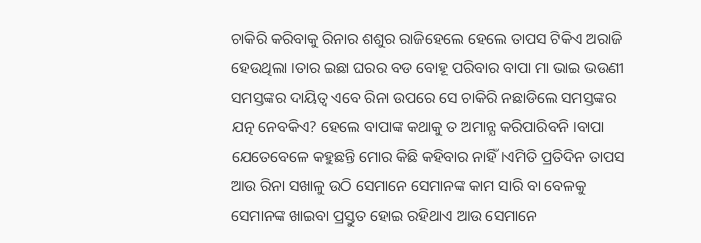ଚାକିରି କରିବାକୁ ରିନାର ଶଶୁର ରାଜିହେଲେ ହେଲେ ତାପସ ଟିକିଏ ଅରାଜି ହେଉଥିଲା ।ତାର ଇଛା ଘରର ବଡ ବୋହୂ ପରିବାର ବାପା ମା ଭାଇ ଭଉଣୀ ସମସ୍ତଙ୍କର ଦାୟିତ୍ଵ ଏବେ ରିନା ଉପରେ ସେ ଚାକିରି ନଛାଡିଲେ ସମସ୍ତଙ୍କର ଯତ୍ନ ନେବକିଏ? ହେଲେ ବାପାଙ୍କ କଥାକୁ ତ ଅମାନ୍ଯ କରିପାରିବନି ।ବାପା ଯେତେବେଳେ କହୁଛନ୍ତି ମୋର କିଛି କହିବାର ନାହିଁ।ଏମିତି ପ୍ରତିଦିନ ତାପସ ଆଉ ରିନା ସଖାଳୁ ଉଠି ସେମାନେ ସେମାନଙ୍କ କାମ ସାରି ବା ବେଳକୁ ସେମାନଙ୍କ ଖାଇବା ପ୍ରସ୍ତୁତ ହୋଇ ରହିଥାଏ ଆଉ ସେମାନେ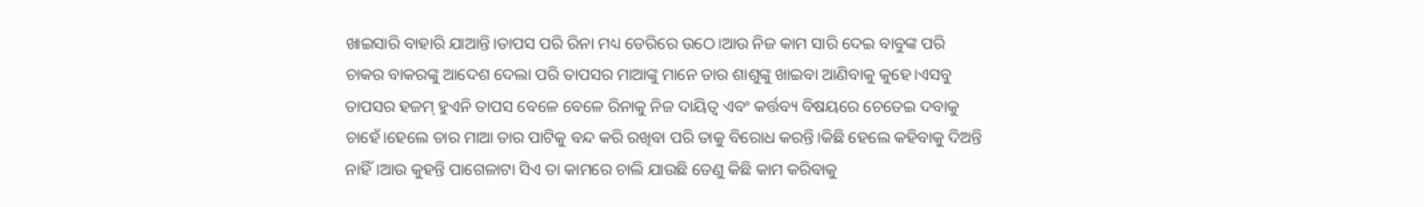ଖାଇସାରି ବାହାରି ଯାଆନ୍ତି।ତାପସ ପରି ରିନା ମଧ୍ୟ ଡେରିରେ ଉଠେ।ଆଉ ନିଜ କାମ ସାରି ଦେଇ ବାବୁଙ୍କ ପରି ଚାକର ବାକରଙ୍କୁ ଆଦେଶ ଦେଲା ପରି ତାପସର ମାଆଙ୍କୁ ମାନେ ତାର ଶାଶୁଙ୍କୁ ଖାଇବା ଆଣିବାକୁ କୁହେ।ଏସବୁ ତାପସର ହଜମ୍ ହୁଏନି ତାପସ ବେଳେ ବେଳେ ରିନାକୁ ନିଜ ଦାୟିତ୍ଵ ଏବଂ କର୍ତ୍ତବ୍ୟ ବିଷୟରେ ଚେତେଇ ଦବାକୁ ଚାହେଁ।ହେଲେ ତାର ମାଆ ତାର ପାଟିକୁ ବନ୍ଦ କରି ରଖିବା ପରି ତାକୁ ବିରୋଧ କରନ୍ତି।କିଛି ହେଲେ କହିବାକୁ ଦିଅନ୍ତି ନାହିଁ।ଆଉ କୁହନ୍ତି ପାଗେଳାଟା ସିଏ ତା କାମରେ ଚାଲି ଯାଉଛି ତେଣୁ କିଛି କାମ କରିବାକୁ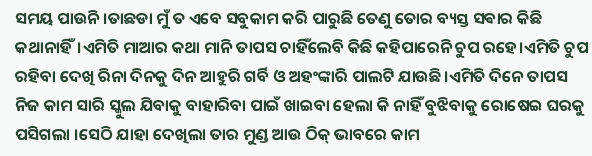ସମୟ ପାଉନି ।ତାଛଡା ମୁଁ ତ ଏବେ ସବୁକାମ କରି ପାରୁଛି ତେଣୁ ତୋର ବ୍ୟସ୍ତ ସଵାର କିଛି କଥାନାହିଁ।ଏମିତି ମାଆର କଥା ମାନି ତାପସ ଚାହିଁଲେବି କିଛି କହିପାରେନି ଚୁପ ରହେ।ଏମିତି ଚୁପ ରହିବା ଦେଖି ରିନା ଦିନକୁ ଦିନ ଆହୁରି ଗର୍ବି ଓ ଅହଂଙ୍କାରି ପାଲଟି ଯାଉଛି।ଏମିତି ଦିନେ ତାପସ ନିଜ କାମ ସାରି ସ୍କୁଲ ଯିବାକୁ ବାହାରିବା ପାଇଁ ଖାଇବା ହେଲା କି ନାହିଁ ବୁଝିବାକୁ ରୋଷେଇ ଘରକୁ ପସିଗଲା ।ସେଠି ଯାହା ଦେଖିଲା ତାର ମୁଣ୍ଡ ଆଉ ଠିକ୍ ଭାବରେ କାମ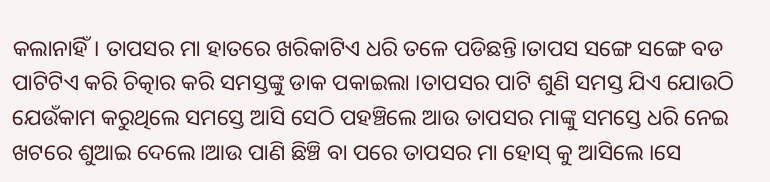କଲାନାହିଁ। ତାପସର ମା ହାତରେ ଖରିକାଟିଏ ଧରି ତଳେ ପଡିଛନ୍ତି।ତାପସ ସଙ୍ଗେ ସଙ୍ଗେ ବଡ ପାଟିଟିଏ କରି ଚିତ୍କାର କରି ସମସ୍ତଙ୍କୁ ଡାକ ପକାଇଲା ।ତାପସର ପାଟି ଶୁଣି ସମସ୍ତ ଯିଏ ଯୋଉଠି ଯେଉଁକାମ କରୁଥିଲେ ସମସ୍ତେ ଆସି ସେଠି ପହଞ୍ଚିଲେ ଆଉ ତାପସର ମାଙ୍କୁ ସମସ୍ତେ ଧରି ନେଇ ଖଟରେ ଶୁଆଇ ଦେଲେ।ଆଉ ପାଣି ଛିଞ୍ଚି ବା ପରେ ତାପସର ମା ହୋସ୍ କୁ ଆସିଲେ ।ସେ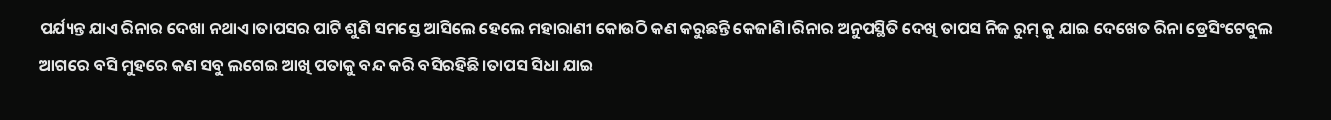ପର୍ଯ୍ୟନ୍ତ ଯାଏ ରିନାର ଦେଖା ନଥାଏ।ତାପସର ପାଟି ଶୁଣି ସମସ୍ତେ ଆସିଲେ ହେଲେ ମହାରାଣୀ କୋଉଠି କଣ କରୁଛନ୍ତି କେଜାଣି।ରିନାର ଅନୁପସ୍ଥିତି ଦେଖି ତାପସ ନିଜ ରୁମ୍ କୁ ଯାଇ ଦେଖେତ ରିନା ଡ୍ରେସିଂଟେବୁଲ ଆଗରେ ବସି ମୁହରେ କଣ ସବୁ ଲଗେଇ ଆଖି ପତାକୁ ବନ୍ଦ କରି ବସିରହିଛି।ତାପସ ସିଧା ଯାଇ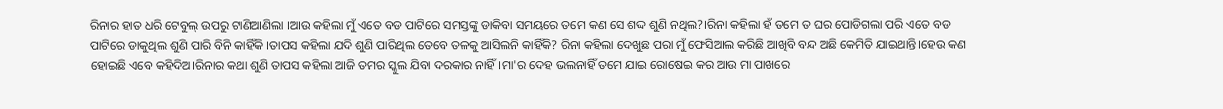ରିନାର ହାତ ଧରି ଟେବୁଲ୍ ଉପରୁ ଟାଣିଆଣିଲା ।ଆଉ କହିଲା ମୁଁ ଏତେ ବଡ ପାଟିରେ ସମସ୍ତଙ୍କୁ ଡାକିବା ସମୟରେ ତମେ କଣ ସେ ଶଦ୍ଦ ଶୁଣି ନଥିଲ?।ରିନା କହିଲା ହଁ ତମେ ତ ଘର ପୋଡିଗଲା ପରି ଏତେ ବଡ ପାଟିରେ ଡାକୁଥିଲ ଶୁଣି ପାରି ବିନି କାହିଁକି ।ତାପସ କହିଲା ଯଦି ଶୁଣି ପାରିଥିଲ ତେବେ ତଳକୁ ଆସିଲନି କାହିଁକି? ରିନା କହିଲା ଦେଖୁଛ ପରା ମୁଁ ଫେସିଆଲ କରିଛି ଆଖିବି ବନ୍ଦ ଅଛି କେମିତି ଯାଇଥାନ୍ତି।ହେଉ କଣ ହୋଇଛି ଏବେ କହିଦିଅ।ରିନାର କଥା ଶୁଣି ତାପସ କହିଲା ଆଜି ତମର ସ୍କୁଲ ଯିବା ଦରକାର ନାହିଁ।ମା'ର ଦେହ ଭଲନାହିଁ ତମେ ଯାଇ ରୋଷେଇ କର ଆଉ ମା ପାଖରେ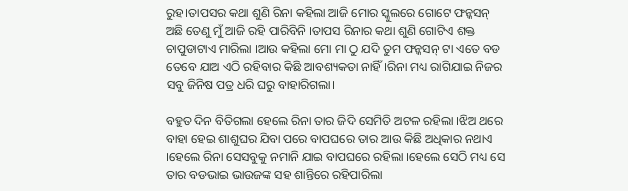ରୁହ।ତାପସର କଥା ଶୁଣି ରିନା କହିଲା ଆଜି ମୋର ସ୍କୁଲରେ ଗୋଟେ ଫନ୍କସନ୍ ଅଛି ତେଣୁ ମୁଁ ଆଜି ରହି ପାରିବିନି ।ତାପସ ରିନାର କଥା ଶୁଣି ଗୋଟିଏ ଶକ୍ତ ଚାପୁଡାଟାଏ ମାରିଲା ।ଆଉ କହିଲା ମୋ ମା ଠୁ ଯଦି ତୁମ ଫନ୍କସନ୍ ଟା ଏତେ ବଡ ତେବେ ଯାଅ ଏଠି ରହିବାର କିଛି ଆବଶ୍ୟକତା ନାହିଁ।ରିନା ମଧ୍ୟ ରାଗିଯାଇ ନିଜର ସବୁ ଜିନିଷ ପତ୍ର ଧରି ଘରୁ ବାହାରିଗଲା।

ବହୁତ ଦିନ ବିତିଗଲା ହେଲେ ରିନା ତାର ଜିଦି ସେମିତି ଅଟଳ ରହିଲା ।ଝିଅ ଥରେ ବାହା ହେଇ ଶାଶୁଘର ଯିବା ପରେ ବାପଘରେ ତାର ଆଉ କିଛି ଅଧିକାର ନଥାଏ ।ହେଲେ ରିନା ସେସବୁକୁ ନମାନି ଯାଇ ବାପଘରେ ରହିଲା ।ହେଲେ ସେଠି ମଧ୍ୟ ସେ ତାର ବଡଭାଇ ଭାଉଜଙ୍କ ସହ ଶାନ୍ତିରେ ରହିପାରିଲା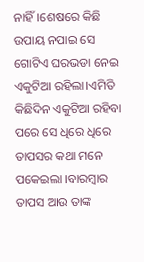ନାହିଁ।ଶେଷରେ କିଛି ଉପାୟ ନପାଇ ସେ ଗୋଟିଏ ଘରଭଡା ନେଇ ଏକୁଟିଆ ରହିଲା।ଏମିତି କିଛିଦିନ ଏକୁଟିଆ ରହିବା ପରେ ସେ ଧିରେ ଧିରେ ତାପସର କଥା ମନେ ପକେଇଲା ।ବାରମ୍ବାର ତାପସ ଆଉ ତାଙ୍କ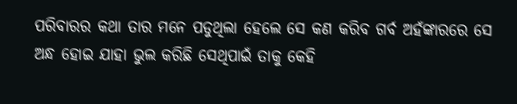ପରିବାରର କଥା ତାର ମନେ ପଡୁଥିଲା ହେଲେ ସେ କଣ କରିବ ଗର୍ବ ଅହଁଙ୍କାରରେ ସେ ଅନ୍ଧ ହୋଇ ଯାହା ଭୁଲ କରିଛି ସେଥିପାଇଁ ତାକୁ କେହି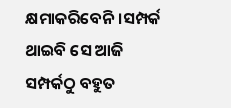କ୍ଷମାକରିବେନି।ସମ୍ପର୍କ ଥାଇବି ସେ ଆଜି ସମ୍ପର୍କଠୁ ବହୁତ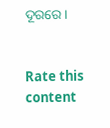ଦୂରରେ।


Rate this content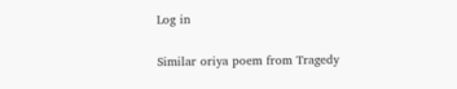Log in

Similar oriya poem from Tragedy